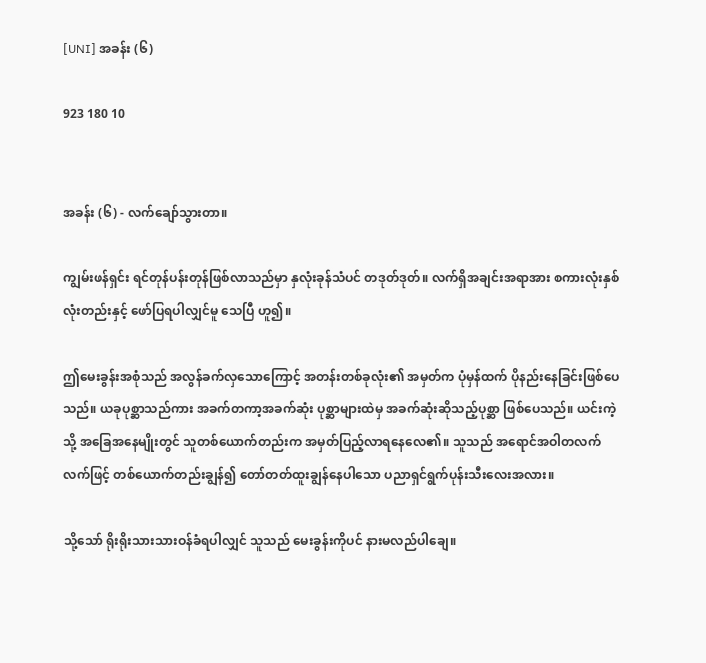[UNI] အခန်း (၆)

923 180 10


အခန်း (၆) - လက်ချော်သွားတာ။

ကျွမ်းဖန်ရှင်း ရင်တုန်ပန်းတုန်ဖြစ်လာသည်မှာ နှလုံးခုန်သံပင် တဒုတ်ဒုတ်။ လက်ရှိအချင်းအရာအား စကားလုံးနှစ်လုံးတည်းနှင့် ဖော်ပြရပါလျှင်မူ သေပြီ ဟူ၍။

ဤ‌မေးခွန်းအစုံသည် အလွန်ခက်လှသောကြောင့် အတန်းတစ်ခုလုံး၏ အမှတ်က ပုံမှန်ထက် ပိုနည်းနေခြင်းဖြစ်ပေသည်။ ယခုပုစ္ဆာသည်ကား အခက်တကာ့အခက်ဆုံး ပုစ္ဆာများထဲမှ အခက်ဆုံးဆိုသည့်ပုစ္ဆာ ဖြစ်ပေသည်။ ယင်းကဲ့သို့ အခြေအနေမျိုးတွင် သူတစ်ယောက်တည်းက အမှတ်ပြည့်လာရနေလေ၏။ သူသည် အရောင်အဝါတလက်လက်ဖြင့် တစ်ယောက်တည်းချွန်၍ တော်တတ်ထူးချွန်‌နေပါသော ပညာရှင်ရွက်ပုန်းသီးလေးအလား။

သို့သော် ရိုးရိုးသားသားဝန်ခံရပါလျှင် သူသည် မေးခွန်းကိုပင် နားမလည်ပါချေ။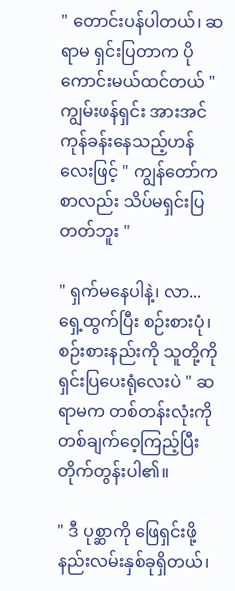" တောင်းပန်ပါတယ်၊ ဆရာမ ရှင်းပြတာက ပိုကောင်းမယ်ထင်တယ် " ကျွမ်းဖန်ရှင်း အားအင်ကုန်ခန်းနေသည့်ဟန်လေးဖြင့် " ကျွန်တော်က စာလည်း သိပ်မရှင်းပြတတ်ဘူး "

" ရှက်မနေပါနဲ့၊ လာ...ရှေ့ထွက်ပြီး စဉ်းစားပုံ၊ စဉ်းစားနည်းကို သူတို့ကို ရှင်းပြပေးရုံလေးပဲ " ဆရာမက တစ်တန်းလုံးကို တစ်ချက်‌ဝေ့ကြည့်ပြီး တိုက်တွန်းပါ၏။

" ဒီ ပုစ္ဆာကို ဖြေရှင်းဖို့ နည်းလမ်းနှစ်ခုရှိတယ်၊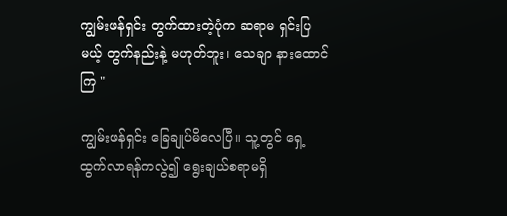ကျွမ်းဖန်ရှင်း တွက်ထားတဲ့ပုံက ဆရာမ ရှင်းပြမယ့် တွက်နည်းနဲ့ မဟုတ်ဘူး၊ သေချာ နားထောင်ကြ "

ကျွမ်းဖန်ရှင်း ‌ခြေချုပ်မိလေပြီ။ သူ့တွင် ရှေ့ထွက်လာရန်ကလွဲ၍ ရွေးချယ်စရာမရှိ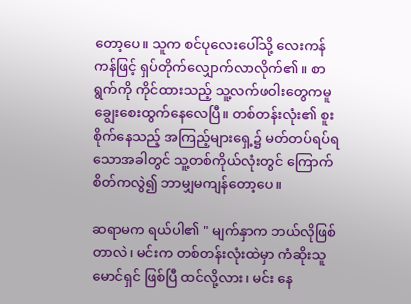တော့ပေ။ သူက စင်ပုလေးပေါ်သို့ လေးကန်ကန်ဖြင့် ရှပ်တိုက်လျှောက်လာလိုက်၏။ စာရွက်ကို ကိုင်ထားသည့် သူ့လက်ဖဝါးတွေကမူ ချွေး‌စေးထွက်နေလေပြီ။ တစ်တန်းလုံး၏ စူးစိုက်နေသည့် အကြည့်များရှေ့၌ မတ်တပ်ရပ်ရသောအခါတွင် သူ့တစ်ကိုယ်လုံးတွင် ကြောက်စိတ်ကလွဲ၍ ဘာမျှမကျန်တော့ပေ။

ဆရာမက ရယ်ပါ၏ " မျက်နှာက ဘယ်လိုဖြစ်တာလဲ၊ မင်းက တစ်တန်းလုံးထဲမှာ ကံဆိုးသူမောင်ရှင် ဖြစ်ပြီ ထင်လို့လား၊ မင်း နေ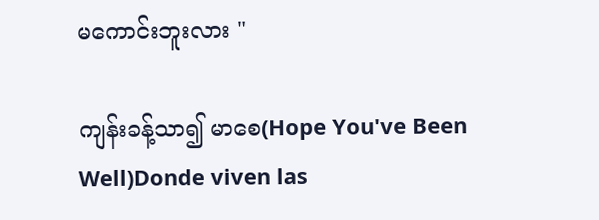မကောင်းဘူးလား "

ကျန်းခန့်သာ၍ မာစေ(Hope You've Been Well)Donde viven las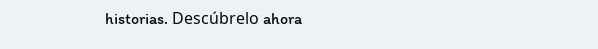historias. Descúbrelo ahora